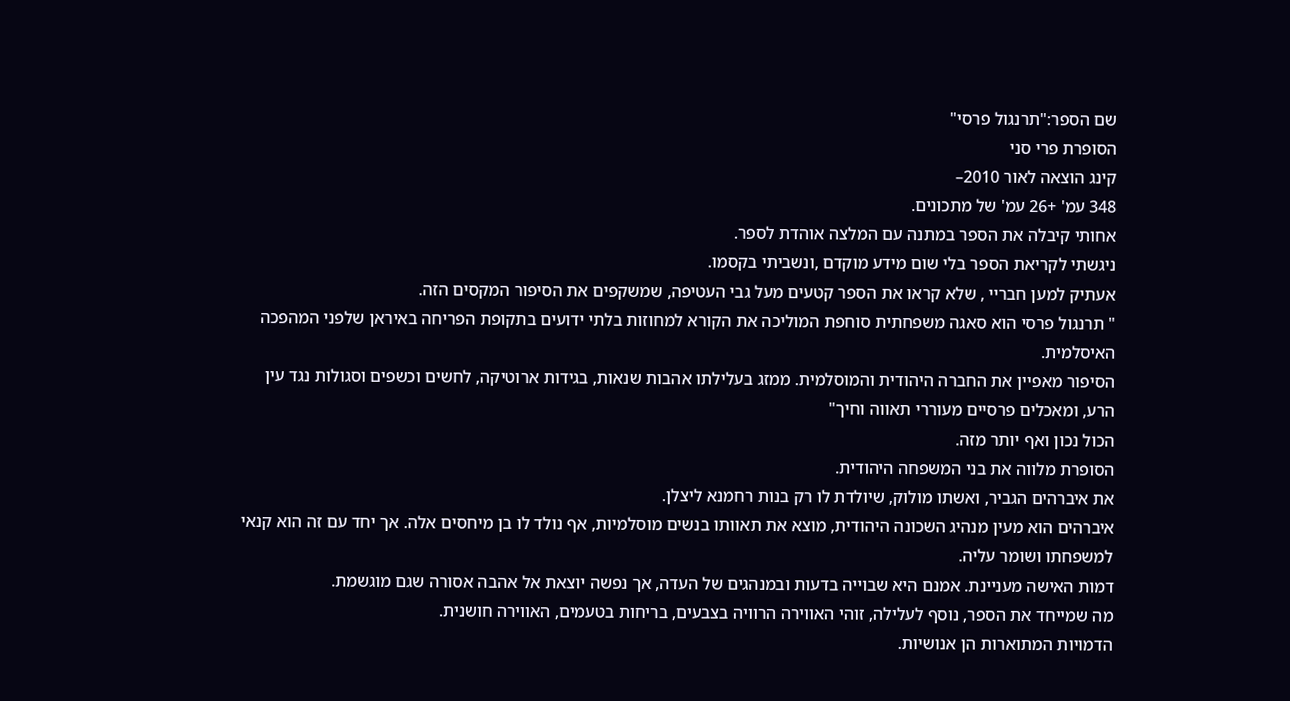שם הספר:"תרנגול פרסי"
הסופרת פרי סני
קינג הוצאה לאור 2010–
348 עמ' +26 עמ' של מתכונים.
אחותי קיבלה את הספר במתנה עם המלצה אוהדת לספר.
ניגשתי לקריאת הספר בלי שום מידע מוקדם ,ונשביתי בקסמו.
אעתיק למען חבריי , שלא קראו את הספר קטעים מעל גבי העטיפה, שמשקפים את הסיפור המקסים הזה.
" תרנגול פרסי הוא סאגה משפחתית סוחפת המוליכה את הקורא למחוזות בלתי ידועים בתקופת הפריחה באיראן שלפני המהפכה האיסלמית.
הסיפור מאפיין את החברה היהודית והמוסלמית. ממזג בעלילתו אהבות שנאות, בגידות ארוטיקה, לחשים וכשפים וסגולות נגד עין הרע, ומאכלים פרסיים מעוררי תאווה וחיך"
הכול נכון ואף יותר מזה.
הסופרת מלווה את בני המשפחה היהודית.
את איברהים הגביר, ואשתו מולוק, שיולדת לו רק בנות רחמנא ליצלן.
איברהים הוא מעין מנהיג השכונה היהודית, מוצא את תאוותו בנשים מוסלמיות, אף נולד לו בן מיחסים אלה. אך יחד עם זה הוא קנאי למשפחתו ושומר עליה.
דמות האישה מעניינת. אמנם היא שבוייה בדעות ובמנהגים של העדה, אך נפשה יוצאת אל אהבה אסורה שגם מוגשמת.
מה שמייחד את הספר, נוסף לעלילה, זוהי האווירה הרוויה בצבעים, בריחות בטעמים, האווירה חושנית.
הדמויות המתוארות הן אנושיות.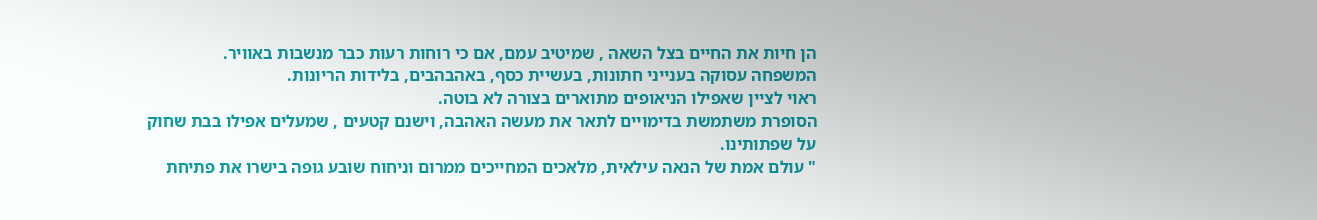הן חיות את החיים בצל השאה , שמיטיב עמם, אם כי רוחות רעות כבר מנשבות באוויר.
המשפחה עסוקה בענייני חתונות, בעשיית כסף, באהבהבים, בלידות הריונות.
ראוי לציין שאפילו הניאופים מתוארים בצורה לא בוטה.
הסופרת משתמשת בדימויים לתאר את מעשה האהבה, וישנם קטעים , שמעלים אפילו בבת שחוק על שפתותינו.
" עולם אמת של הנאה עילאית, מלאכים המחייכים ממרום וניחוח שובע גופה בישרו את פתיחת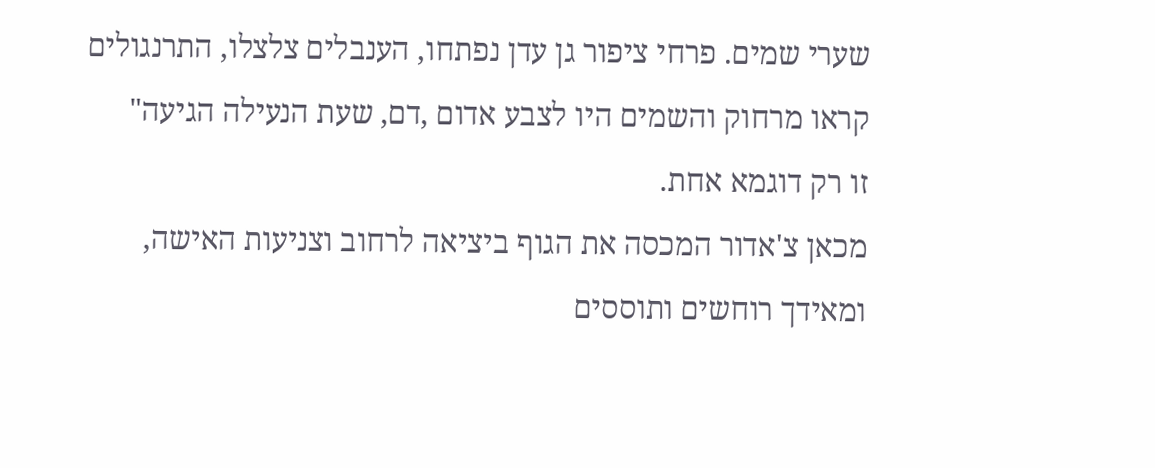שערי שמים. פרחי ציפור גן עדן נפתחו, הענבלים צלצלו, התרנגולים קראו מרחוק והשמים היו לצבע אדום ,דם, שעת הנעילה הגיעה"
זו רק דוגמא אחת.
מכאן צ'אדור המכסה את הגוף ביציאה לרחוב וצניעות האישה, ומאידך רוחשים ותוססים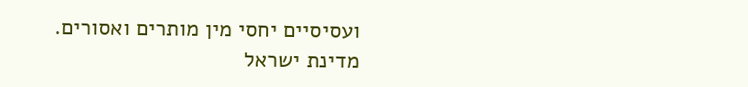ועסיסיים יחסי מין מותרים ואסורים.
מדינת ישראל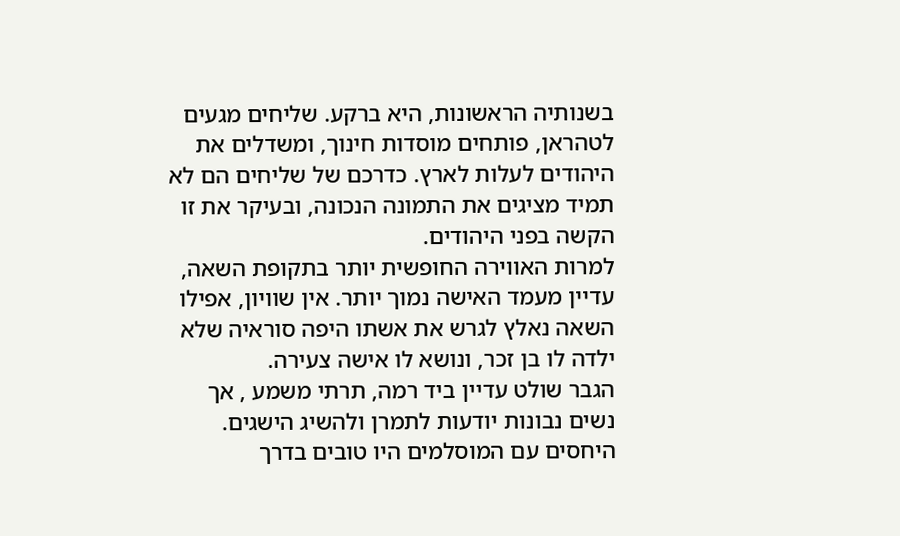בשנותיה הראשונות, היא ברקע. שליחים מגעים לטהראן, פותחים מוסדות חינוך, ומשדלים את היהודים לעלות לארץ. כדרכם של שליחים הם לא תמיד מציגים את התמונה הנכונה, ובעיקר את זו הקשה בפני היהודים.
למרות האווירה החופשית יותר בתקופת השאה, עדיין מעמד האישה נמוך יותר. אין שוויון, אפילו השאה נאלץ לגרש את אשתו היפה סוראיה שלא ילדה לו בן זכר, ונושא לו אישה צעירה.
הגבר שולט עדיין ביד רמה, תרתי משמע , אך נשים נבונות יודעות לתמרן ולהשיג הישגים.
היחסים עם המוסלמים היו טובים בדרך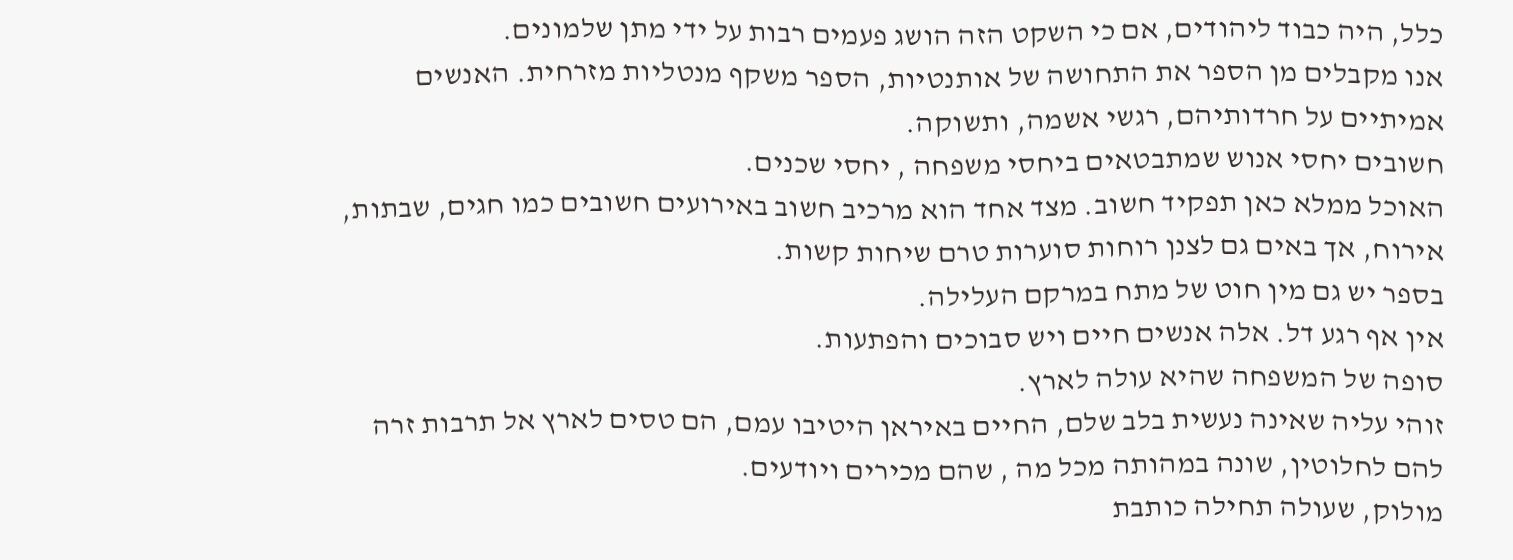כלל, היה כבוד ליהודים, אם כי השקט הזה הושג פעמים רבות על ידי מתן שלמונים.
אנו מקבלים מן הספר את התחושה של אותנטיות, הספר משקף מנטליות מזרחית. האנשים אמיתיים על חרדותיהם, רגשי אשמה, ותשוקה.
חשובים יחסי אנוש שמתבטאים ביחסי משפחה , יחסי שכנים.
האוכל ממלא כאן תפקיד חשוב. מצד אחד הוא מרכיב חשוב באירועים חשובים כמו חגים, שבתות, אירוח, אך באים גם לצנן רוחות סוערות טרם שיחות קשות.
בספר יש גם מין חוט של מתח במרקם העלילה.
אין אף רגע דל. אלה אנשים חיים ויש סבוכים והפתעות.
סופה של המשפחה שהיא עולה לארץ.
זוהי עליה שאינה נעשית בלב שלם, החיים באיראן היטיבו עמם, הם טסים לארץ אל תרבות זרה להם לחלוטין, שונה במהותה מכל מה , שהם מכירים ויודעים.
מולוק, שעולה תחילה כותבת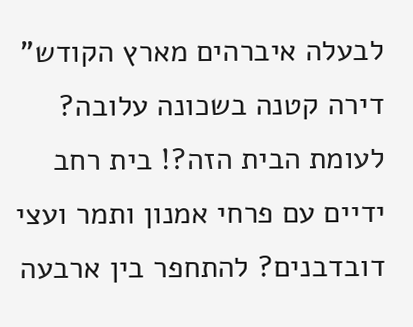לבעלה איברהים מארץ הקודש" דירה קטנה בשכונה עלובה? לעומת הבית הזה?! בית רחב ידיים עם פרחי אמנון ותמר ועצי דובדבנים? להתחפר בין ארבעה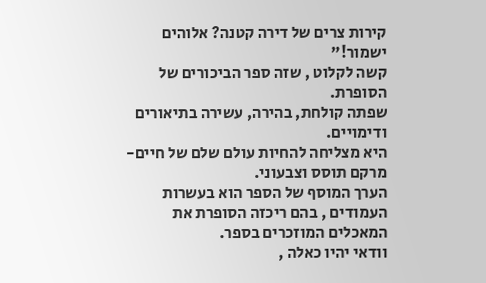קירות צרים של דירה קטנה? אלוהים ישמור!"
קשה לקלוט , שזה ספר הביכורים של הסופרת.
שפתה קולחת, בהירה, עשירה בתיאורים ודימויים.
היא מצליחה להחיות עולם שלם של חיים- מרקם תוסס וצבעוני.
הערך המוסף של הספר הוא בעשרות העמודים , בהם ריכזה הסופרת את המאכלים המוזכרים בספר.
וודאי יהיו כאלה ,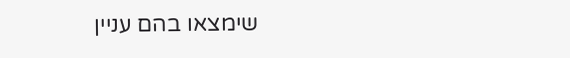שימצאו בהם עניין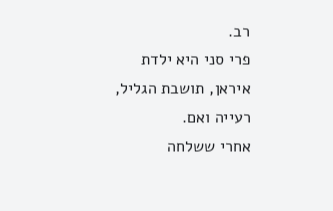רב.
פרי סני היא ילדת איראן, תושבת הגליל, רעייה ואם.
אחרי ששלחה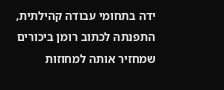ידה בתחומי עבודה קהילתית, התפנתה לכתוב רומן ביכורים שמחזיר אותה למחוזות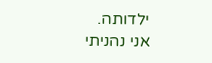ילדותה.
אני נהניתי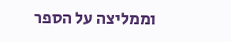וממליצה על הספר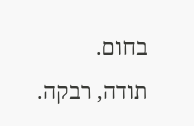בחום.
תודה, רבקה.